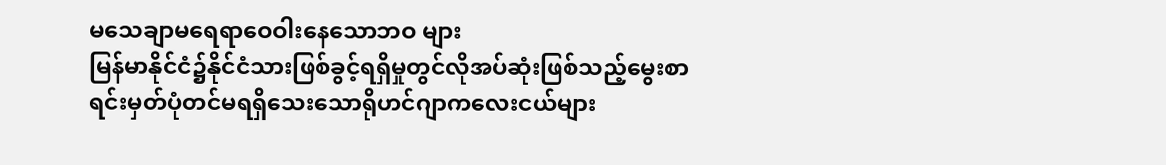မသေချာမရေရာဝေဝါးနေသောဘဝ များ
မြန်မာနိုင်ငံ၌နိုင်ငံသားဖြစ်ခွင့်ရရှိမှုတွင်လိုအပ်ဆုံးဖြစ်သည့်မွေးစာရင်းမှတ်ပုံတင်မရရှိသေးသောရိုဟင်ဂျာကလေးငယ်များ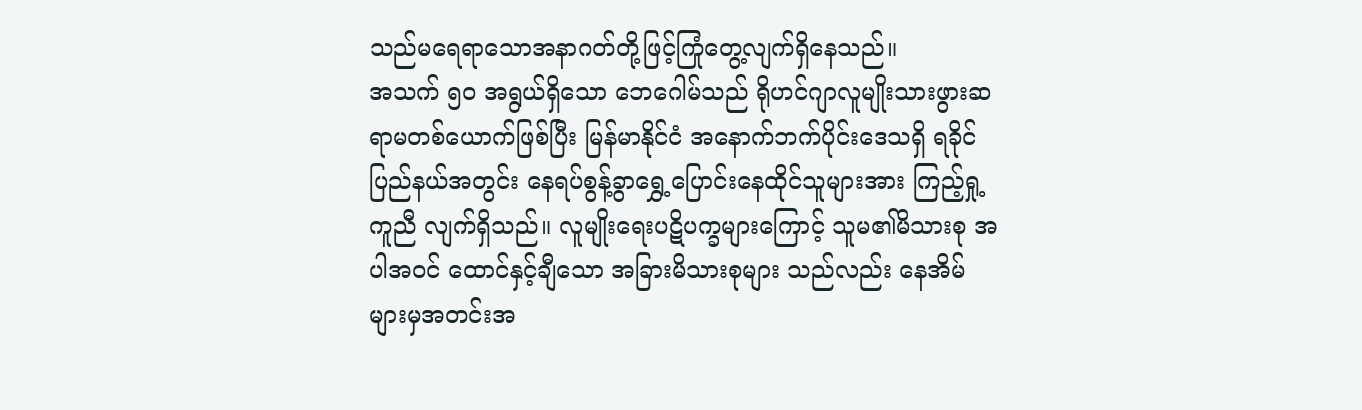သည်မရေရာသောအနာဂတ်တို့ဖြင့်ကြုံတွေ့လျက်ရှိနေသည်။
အသက် ၅၀ အရွယ်ရှိသော ဘေဂေါမ်သည် ရိုဟင်ဂျာလူမျိုးသားဖွားဆရာမတစ်ယောက်ဖြစ်ပြီး မြန်မာနိုင်ငံ အနောက်ဘက်ပိုင်းဒေသရှိ ရခိုင်ပြည်နယ်အတွင်း နေရပ်စွန့်ခွာရွှေ့ပြောင်းနေထိုင်သူများအား ကြည့်ရှု့ကူညီ လျက်ရှိသည်။ လူမျိုးရေးပဋိပက္ခများကြောင့် သူမ၏မိသားစု အပါအဝင် ထောင်နှင့်ချီသော အခြားမိသားစုများ သည်လည်း နေအိမ်များမှအတင်းအ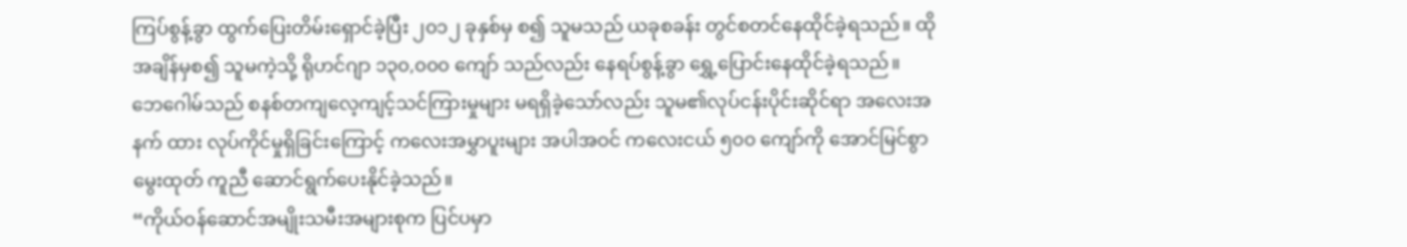ကြပ်စွန့်ခွာ ထွက်ပြေးတိမ်းရှောင်ခဲ့ပြီး ၂၀၁၂ ခုနှစ်မှ စ၍ သူမသည် ယခုစခန်း တွင်စတင်နေထိုင်ခဲ့ရသည်။ ထိုအချိန်မှစ၍ သူမကဲ့သို့ ရိုဟင်ဂျာ ၁၃၀,၀၀၀ ကျော် သည်လည်း နေရပ်စွန့်ခွာ ရွှေ့ပြောင်းနေထိုင်ခဲ့ရသည်။
ဘေဂေါမ်သည် စနစ်တကျလေ့ကျင့်သင်ကြားမှုများ မရရှိခဲ့သော်လည်း သူမ၏လုပ်ငန်းပိုင်းဆိုင်ရာ အလေးအနက် ထား လုပ်ကိုင်မှုရှိခြင်းကြောင့် ကလေးအမွှာပူးများ အပါအဝင် ကလေးငယ် ၅၀၀ ကျော်ကို အောင်မြင်စွာမွေးထုတ် ကူညီ ဆောင်ရွက်ပေးနိုင်ခဲ့သည်။
“ကိုယ်ဝန်ဆောင်အမျိုးသမီးအများစုက ပြင်ပမှာ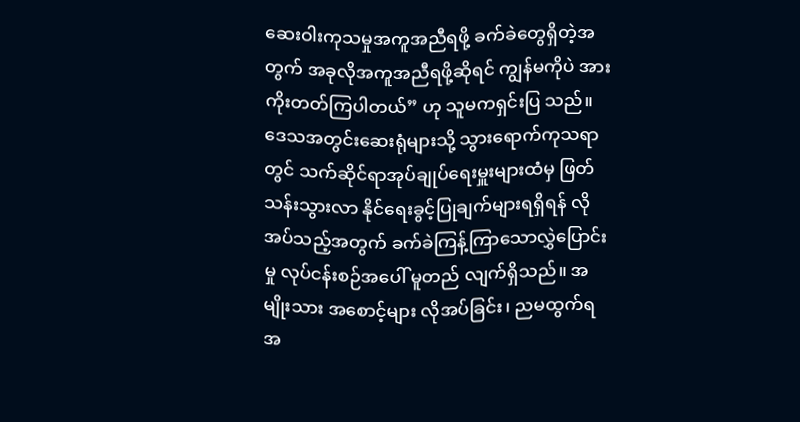ဆေးဝါးကုသမှုအကူအညီရဖို့ ခက်ခဲတွေရှိတဲ့အတွက် အခုလိုအကူအညီရဖို့ဆိုရင် ကျွန်မကိုပဲ အားကိုးတတ်ကြပါတယ်” ဟု သူမကရှင်းပြ သည်။
ဒေသအတွင်းဆေးရုံများသို့ သွားရောက်ကုသရာတွင် သက်ဆိုင်ရာအုပ်ချုပ်ရေးမှူးများထံမှ ဖြတ်သန်းသွားလာ နိုင်ရေးခွင့်ပြုချက်များရရှိရန် လိုအပ်သည့်အတွက် ခက်ခဲကြန့်ကြာသောလွှဲပြောင်းမှု လုပ်ငန်းစဉ်အပေါ် မူတည် လျက်ရှိသည်။ အမျိုးသား အစောင့်များ လိုအပ်ခြင်း၊ ညမထွက်ရအ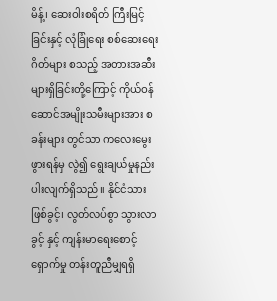မိန့်၊ ဆေးဝါးစရိတ် ကြီးမြင့်ခြင်းနှင့် လုံခြုံရေး စစ်ဆေးရေးဂိတ်များ စသည့် အတားအဆီးများရှိခြင်းတို့ကြောင့် ကိုယ်ဝန်ဆောင်အမျိုးသမီးများအား စခန်းများ တွင်သာ ကလေးမွေးဖွားရန်မှ လွဲ၍ ရွေးချယ်မှုနည်းပါးလျက်ရှိသည်။ နိုင်ငံသားဖြစ်ခွင့်၊ လွတ်လပ်စွာ သွားလာခွင့် နှင့် ကျန်းမာရေးစောင့်ရှောက်မှု တန်းတူညီမျှရရှိ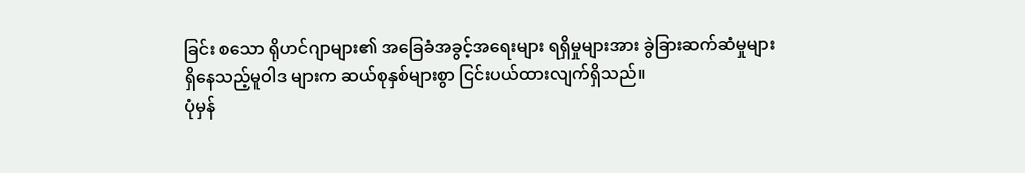ခြင်း စသော ရိုဟင်ဂျာများ၏ အခြေခံအခွင့်အရေးများ ရရှိမှုများအား ခွဲခြားဆက်ဆံမှုများရှိနေသည့်မူဝါဒ များက ဆယ်စုနှစ်များစွာ ငြင်းပယ်ထားလျက်ရှိသည်။
ပုံမှန်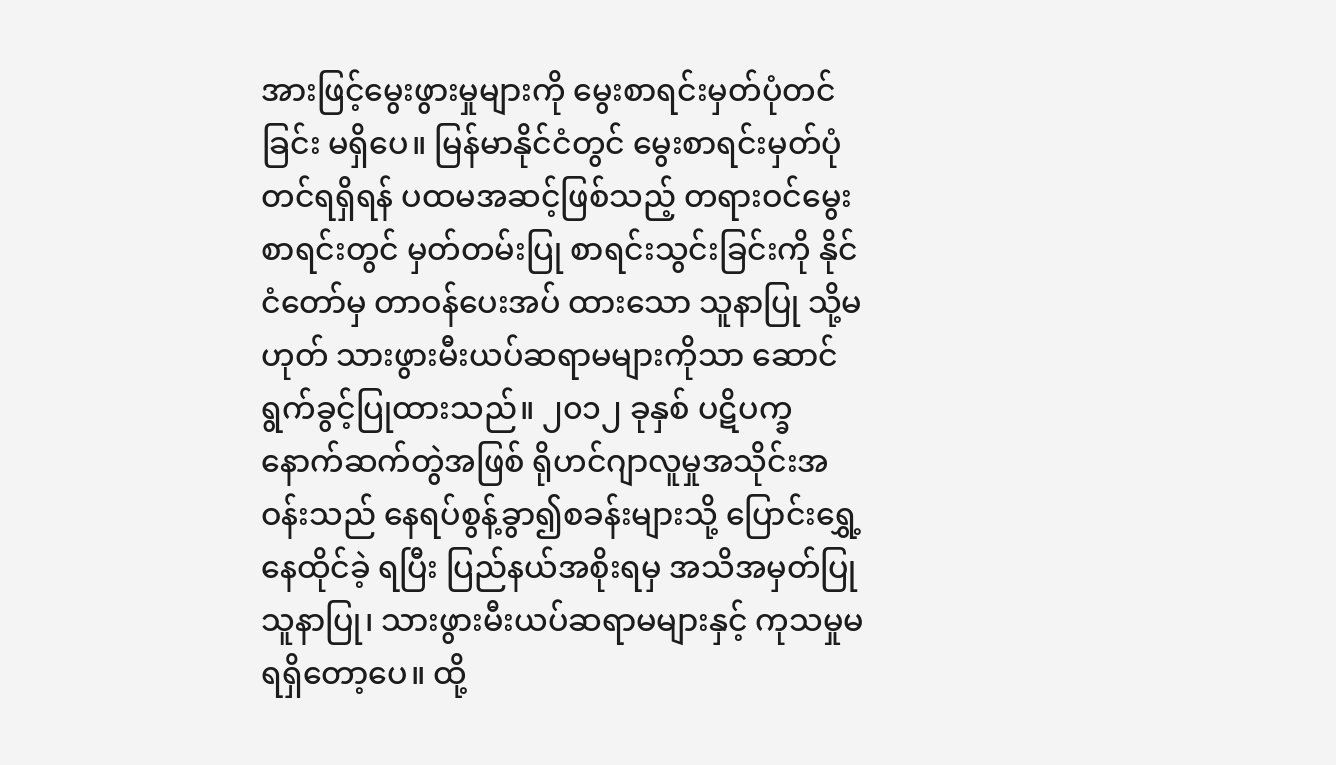အားဖြင့်မွေးဖွားမှုများကို မွေးစာရင်းမှတ်ပုံတင်ခြင်း မရှိပေ။ မြန်မာနိုင်ငံတွင် မွေးစာရင်းမှတ်ပုံတင်ရရှိရန် ပထမအဆင့်ဖြစ်သည့် တရားဝင်မွေးစာရင်းတွင် မှတ်တမ်းပြု စာရင်းသွင်းခြင်းကို နိုင်ငံတော်မှ တာဝန်ပေးအပ် ထားသော သူနာပြု သို့မဟုတ် သားဖွားမီးယပ်ဆရာမများကိုသာ ဆောင်ရွက်ခွင့်ပြုထားသည်။ ၂၀၁၂ ခုနှစ် ပဋိပက္ခ နောက်ဆက်တွဲအဖြစ် ရိုဟင်ဂျာလူမှုအသိုင်းအဝန်းသည် နေရပ်စွန့်ခွာ၍စခန်းများသို့ ပြောင်းရွှေ့နေထိုင်ခဲ့ ရပြီး ပြည်နယ်အစိုးရမှ အသိအမှတ်ပြုသူနာပြု၊ သားဖွားမီးယပ်ဆရာမများနှင့် ကုသမှုမရရှိတော့ပေ။ ထို့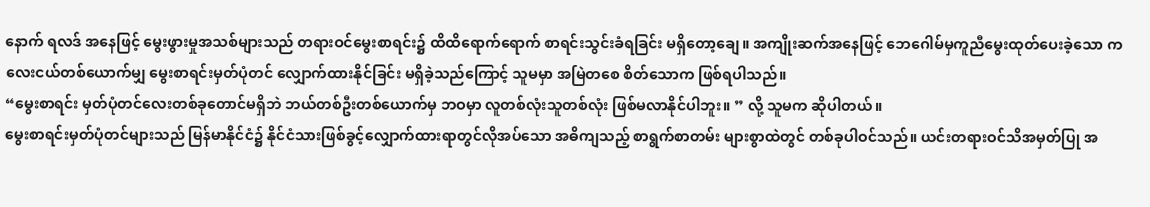နောက် ရလဒ် အနေဖြင့် မွေးဖွားမှုအသစ်များသည် တရားဝင်မွေးစာရင်း၌ ထိထိရောက်ရောက် စာရင်းသွင်းခံရခြင်း မရှိတော့ချေ။ အကျိုးဆက်အနေဖြင့် ဘေဂေါမ်မှကူညီမွေးထုတ်ပေးခဲ့သော ကလေးငယ်တစ်ယောက်မျှ မွေးစာရင်းမှတ်ပုံတင် လျှောက်ထားနိုင်ခြင်း မရှိခဲ့သည်ကြောင့် သူမမှာ အမြဲတစေ စိတ်သောက ဖြစ်ရပါသည်။
“မွေးစာရင်း မှတ်ပုံတင်လေးတစ်ခုတောင်မရှိဘဲ ဘယ်တစ်ဦးတစ်ယောက်မှ ဘဝမှာ လူတစ်လုံးသူတစ်လုံး ဖြစ်မလာနိုင်ပါဘူး။ ” လို့ သူမက ဆိုပါတယ်။
မွေးစာရင်းမှတ်ပုံတင်များသည် မြန်မာနိုင်ငံ၌ နိုင်ငံသားဖြစ်ခွင့်လျှောက်ထားရာတွင်လိုအပ်သော အဓိကျသည့် စာရွက်စာတမ်း များစွာထဲတွင် တစ်ခုပါဝင်သည်။ ယင်းတရားဝင်သိအမှတ်ပြု အ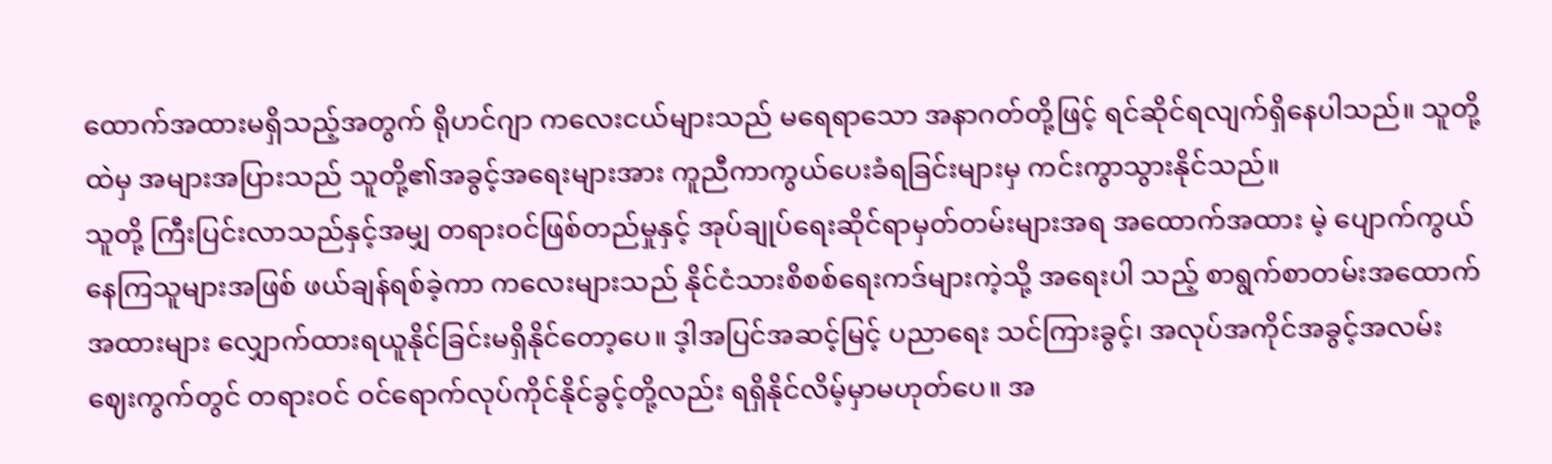ထောက်အထားမရှိသည့်အတွက် ရိုဟင်ဂျာ ကလေးငယ်များသည် မရေရာသော အနာဂတ်တို့ဖြင့် ရင်ဆိုင်ရလျက်ရှိနေပါသည်။ သူတို့ထဲမှ အများအပြားသည် သူတို့၏အခွင့်အရေးများအား ကူညီကာကွယ်ပေးခံရခြင်းများမှ ကင်းကွာသွားနိုင်သည်။
သူတို့ ကြီးပြင်းလာသည်နှင့်အမျှ တရားဝင်ဖြစ်တည်မှုနှင့် အုပ်ချုပ်ရေးဆိုင်ရာမှတ်တမ်းများအရ အထောက်အထား မဲ့ ပျောက်ကွယ်နေကြသူများအဖြစ် ဖယ်ချန်ရစ်ခဲ့ကာ ကလေးများသည် နိုင်ငံသားစိစစ်ရေးကဒ်များကဲ့သို့ အရေးပါ သည့် စာရွက်စာတမ်းအထောက်အထားများ လျှောက်ထားရယူနိုင်ခြင်းမရှိနိုင်တော့ပေ။ ဒ့ါအပြင်အဆင့်မြင့် ပညာရေး သင်ကြားခွင့်၊ အလုပ်အကိုင်အခွင့်အလမ်းဈေးကွက်တွင် တရားဝင် ဝင်ရောက်လုပ်ကိုင်နိုင်ခွင့်တို့လည်း ရရှိနိုင်လိမ့်မှာမဟုတ်ပေ။ အ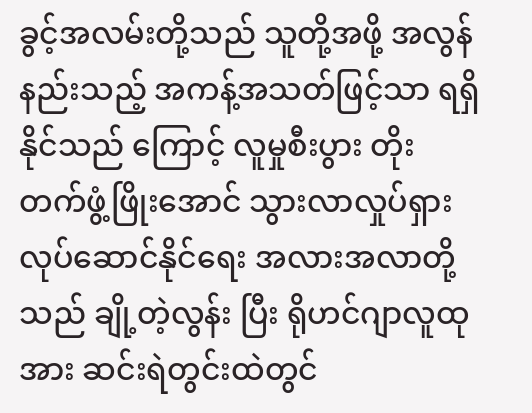ခွင့်အလမ်းတို့သည် သူတို့အဖို့ အလွန်နည်းသည့် အကန့်အသတ်ဖြင့်သာ ရရှိနိုင်သည် ကြောင့် လူမှုစီးပွား တိုးတက်ဖွံ့ဖြိုးအောင် သွားလာလှုပ်ရှားလုပ်ဆောင်နိုင်ရေး အလားအလာတို့သည် ချို့တဲ့လွန်း ပြီး ရိုဟင်ဂျာလူထုအား ဆင်းရဲတွင်းထဲတွင်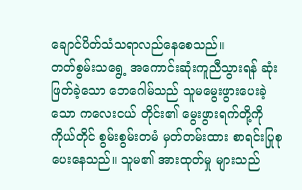ချောင်ပိတ်သံသရာလည်နေစေသည်။
တတ်စွမ်းသရွေ့ အကောင်းဆုံးကူညီသွားရန် ဆုံးဖြတ်ခဲ့သော ဘေဂေါမ်သည် သူမမွေးဖွားပေးခဲ့သော ကလေးငယ် တိုင်း၏ မွေးဖွားရက်တို့ကို ကိုယ်တိုင် စွမ်းစွမ်းတမံ မှတ်တမ်းထား စာရင်းပြုစု ပေးနေသည်။ သူမ၏ အားထုတ်မှု များသည်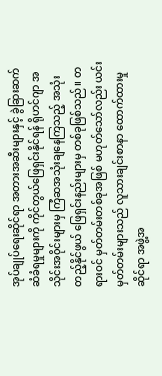အုပ်ချုပ်ရေးဆိုင်ရာ အတားအဆီးများနှင့် ခွဲခြားဆက်ဆံခံရမှုများကို ကိုင်တွယ်ဖြေရှင်းနိုင်ရန် ရိုဟင်ဂျာ အသိုင်းအ၀ိုင်းများမှ ကြံဆအသုံးချနေကြသည့် အသုံးတည့်နိုင်ဖွယ် ဖြေရှင်းနည်းများမှ တစ်ခုဖြစ်သည်။ တရားဝင် မှတ်တမ်းတစ်ခုအဖြစ် မဟုတ်သော်လည်း ယင်းမှတ်တမ်းများသည် လူသားချင်းစာနာ ထောက်ထားမှုဆိုင်ရာ အဖွဲ့အ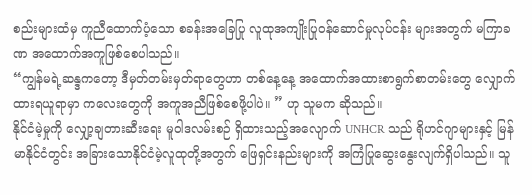စည်းများထံမှ ကူညီထောက်ပံ့သော စခန်းအခြေပြု လူထုအကျိုးပြုဝန်ဆောင်မှုလုပ်ငန်း များအတွက် မကြာခဏ အထောက်အကူဖြစ်စေပါသည်။
“ကျွန်မရဲ့ဆန္ဒကတော့ ဒီမှတ်တမ်းမှတ်ရာတွေဟာ တစ်နေ့နေ့ အထောက်အထားစာရွက်စာတမ်းတွေ လျှောက်ထားရယူရာမှာ ကလေးတွေကို အကူအညီဖြစ်စေဖို့ပါပဲ။ ” ဟု သူမက ဆိုသည်။
နိုင်ငံမဲ့မှုကို လျှော့ချတားဆီးရေး မူဝါဒလမ်းစဉ် ရှိထားသည့်အလျောက် UNHCR သည် ရိုဟင်ဂျာများနှင့် မြန်မာနိုင်ငံတွင်း အခြားသောနိုင်ငံမဲ့လူထုတို့အတွက် ဖြေရှင်းနည်းများကို အကြံပြုဆွေးနွေးလျက်ရှိပါသည်။ သူ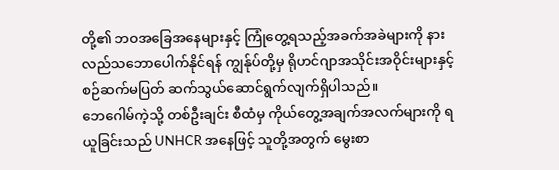တို့၏ ဘဝအခြေအနေများနှင့် ကြုံတွေ့ရသည့်အခက်အခဲများကို နားလည်သဘောပေါက်နိုင်ရန် ကျွန်ုပ်တို့မှ ရိုဟင်ဂျာအသိုင်းအဝိုင်းများနှင့် စဉ်ဆက်မပြတ် ဆက်သွယ်ဆောင်ရွက်လျက်ရှိပါသည်။
ဘေဂေါမ်ကဲ့သို့ တစ်ဦးချင်း စီထံမှ ကိုယ်တွေ့အချက်အလက်များကို ရယူခြင်းသည် UNHCR အနေဖြင့် သူတို့အတွက် မွေးစာ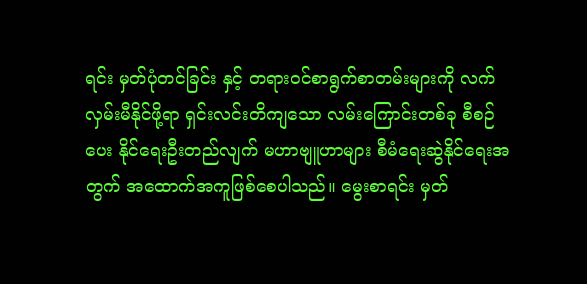ရင်း မှတ်ပုံတင်ခြင်း နှင့် တရားဝင်စာရွက်စာတမ်းများကို လက်လှမ်းမီနိုင်ဖို့ရာ ရှင်းလင်းတိကျသော လမ်းကြောင်းတစ်ခု စီစဉ်ပေး နိုင်ရေးဦးတည်လျက် မဟာဗျူဟာများ စီမံရေးဆွဲနိုင်ရေးအတွက် အထောက်အကူဖြစ်စေပါသည်။ မွေးစာရင်း မှတ်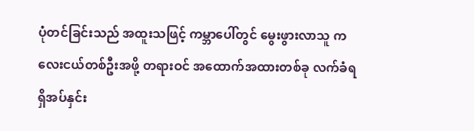ပုံတင်ခြင်းသည် အထူးသဖြင့် ကမ္ဘာပေါ်တွင် မွေးဖွားလာသူ ကလေးငယ်တစ်ဦးအဖို့ တရားဝင် အထောက်အထားတစ်ခု လက်ခံရရှိအပ်နှင်း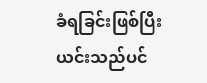ခံရခြင်းဖြစ်ပြီး ယင်းသည်ပင်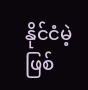နိုင်ငံမဲ့ဖြစ်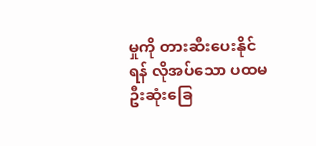မှုကို တားဆီးပေးနိုင်ရန် လိုအပ်သော ပထမဦးဆုံးခြေ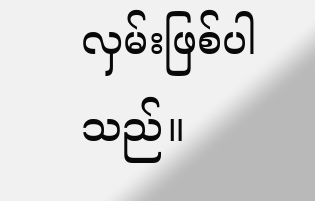လှမ်းဖြစ်ပါသည်။